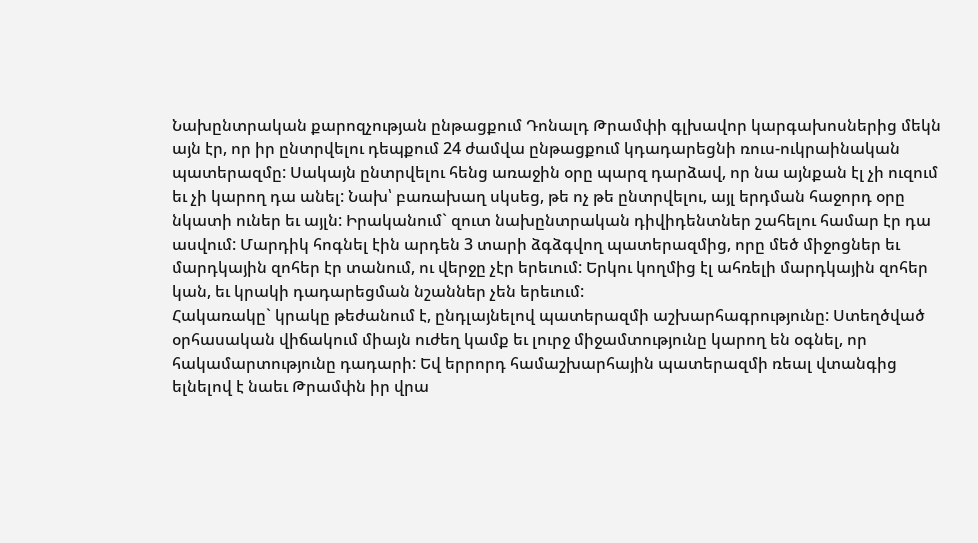Նախընտրական քարոզչության ընթացքում Դոնալդ Թրամփի գլխավոր կարգախոսներից մեկն այն էր, որ իր ընտրվելու դեպքում 24 ժամվա ընթացքում կդադարեցնի ռուս-ուկրաինական պատերազմը: Սակայն ընտրվելու հենց առաջին օրը պարզ դարձավ, որ նա այնքան էլ չի ուզում եւ չի կարող դա անել: Նախ՝ բառախաղ սկսեց, թե ոչ թե ընտրվելու, այլ երդման հաջորդ օրը նկատի ուներ եւ այլն: Իրականում` զուտ նախընտրական դիվիդենտներ շահելու համար էր դա ասվում: Մարդիկ հոգնել էին արդեն 3 տարի ձգձգվող պատերազմից, որը մեծ միջոցներ եւ մարդկային զոհեր էր տանում, ու վերջը չէր երեւում: Երկու կողմից էլ ահռելի մարդկային զոհեր կան, եւ կրակի դադարեցման նշաններ չեն երեւում:
Հակառակը` կրակը թեժանում է, ընդլայնելով պատերազմի աշխարհագրությունը: Ստեղծված օրհասական վիճակում միայն ուժեղ կամք եւ լուրջ միջամտությունը կարող են օգնել, որ հակամարտությունը դադարի: Եվ երրորդ համաշխարհային պատերազմի ռեալ վտանգից ելնելով է նաեւ Թրամփն իր վրա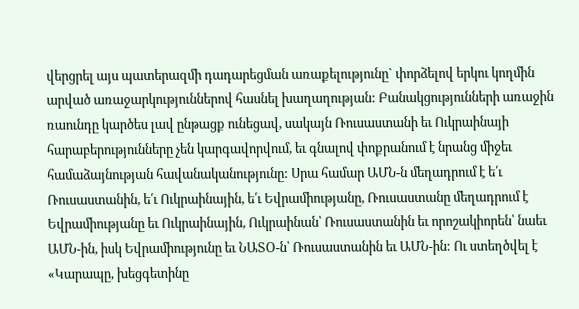վերցրել այս պատերազմի դադարեցման առաքելությունը` փորձելով երկու կողմին արված առաջարկություններով հասնել խաղաղության: Բանակցությունների առաջին ռաունդը կարծես լավ ընթացք ունեցավ, սակայն Ռուսաստանի եւ Ուկրաինայի հարաբերությունները չեն կարգավորվում, եւ գնալով փոքրանում է նրանց միջեւ համաձայնության հավանականությունը: Սրա համար ԱՄՆ-ն մեղադրում է ե՛ւ Ռուսաստանին, ե՛ւ Ուկրաինային, ե՛ւ Եվրամիությանը, Ռուսաստանը մեղադրում է Եվրամիությանը եւ Ուկրաինային, Ուկրաինան՝ Ռուսաստանին եւ որոշակիորեն՝ նաեւ ԱՄՆ-ին, իսկ Եվրամիությունը եւ ՆԱՏՕ-ն՝ Ռուսաստանին եւ ԱՄՆ-ին: Ու ստեղծվել է «Կարապը, խեցգետինը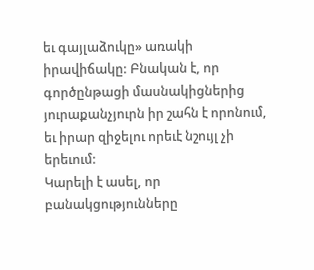եւ գայլաձուկը» առակի իրավիճակը: Բնական է, որ գործընթացի մասնակիցներից յուրաքանչյուրն իր շահն է որոնում, եւ իրար զիջելու որեւէ նշույլ չի երեւում:
Կարելի է ասել, որ բանակցությունները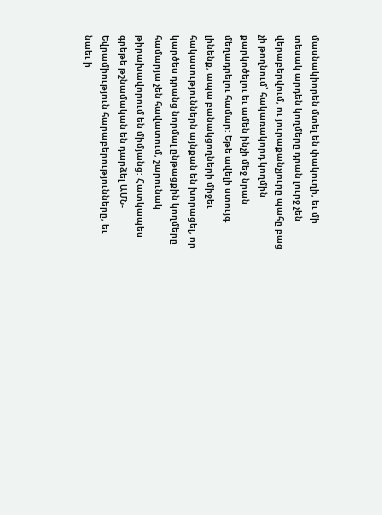մասնակիորեն մտել են փակուղի, եւ մի տեսակ արդեն կողմերը դրան լուրջ չեն վերաբերվում, ու յուրաքանչյուրը պահը բաց չի թողնում՝ հակառակորդ կողմին քարկոծելու եւ ամեն ինչի մեջ նրան մեղադրելու համար: Եթե ավելի ստույգ լինենք, ապա բանակցողների միջեւ հակասություններն այնքան են խորացել, որ կարծես դրանց նորմալ ընթացքին կողմերը համարյա չեն հավատում, շարունակ թիրախավորում են միմյանց: Հատկապես գրեթե թշնամական են դարձել ԱՄՆ-Եվրամիություն հարաբերությունները, եւ նաեւ ի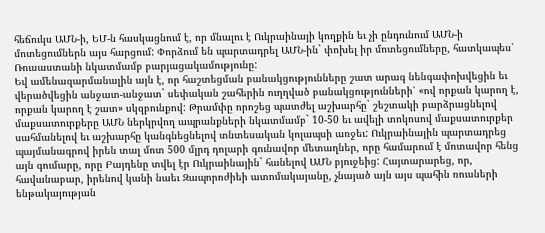հեճուկս ԱՄՆ-ի, ԵՄ-ն հասկացնում է, որ մնալու է Ուկրաինայի կողքին եւ չի ընդունում ԱՄՆ-ի մոտեցումներն այս հարցում: Փորձում են պարտադրել ԱՄՆ-ին` փոխել իր մոտեցումները, հատկապես՝ Ռուսաստանի նկատմամբ բարյացակամությունը:
Եվ ամենազարմանալին այն է, որ հաշտեցման բանակցությունները շատ արագ նենգափոխվեցին եւ վերածվեցին անջատ-անջատ` սեփական շահերին ուղղված բանակցությունների՝ «ով որքան կարող է, որքան կարող է շատ» սկզբունքով: Թրամփը որոշեց պատժել աշխարհը` շեշտակի բարձրացնելով մաքսատուրքերը ԱՄՆ ներկրվող ապրանքների նկատմամբ` 10-50 եւ ավելի տոկոսով մաքսատուրքեր սահմանելով եւ աշխարհը կանգնեցնելով տնտեսական կոլապսի առջեւ: Ուկրաինային պարտադրեց պայմանագրով իրեն տալ մոտ 500 մլրդ դոլարի գունավոր մետաղներ, որը համարում է մոտավոր հենց այն գումարը, որը Բայդենը տվել էր Ուկրաինային` հանելով ԱՄՆ բյուջեից: Հայտարարեց, որ, հավանաբար, իրենով կանի նաեւ Զապորոժիեի ատոմակայանը, չնայած այն այս պահին ռուսների ենթակայության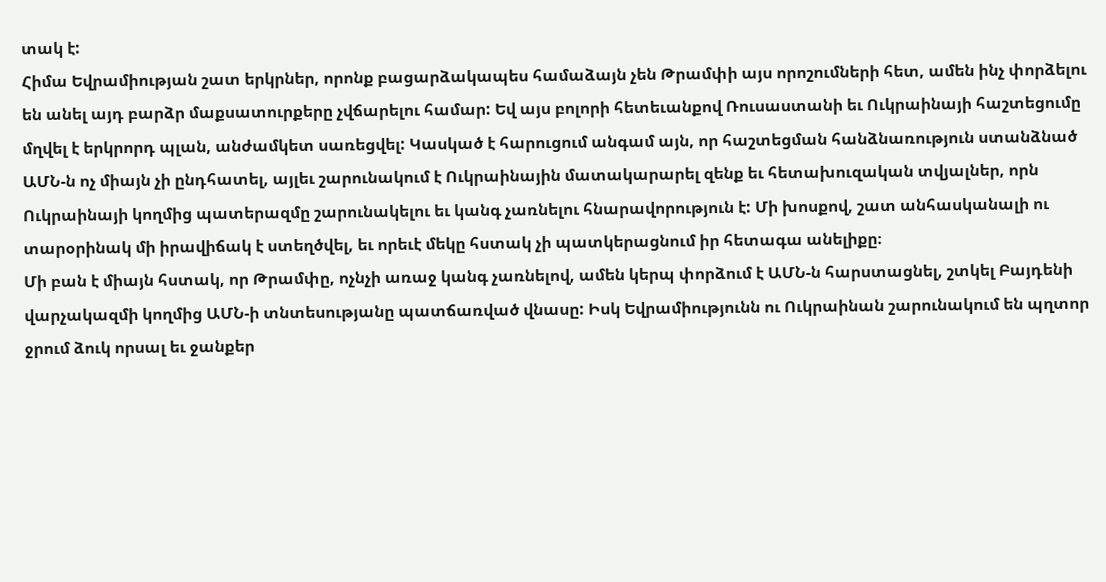տակ է:
Հիմա Եվրամիության շատ երկրներ, որոնք բացարձակապես համաձայն չեն Թրամփի այս որոշումների հետ, ամեն ինչ փորձելու են անել այդ բարձր մաքսատուրքերը չվճարելու համար: Եվ այս բոլորի հետեւանքով Ռուսաստանի եւ Ուկրաինայի հաշտեցումը մղվել է երկրորդ պլան, անժամկետ սառեցվել: Կասկած է հարուցում անգամ այն, որ հաշտեցման հանձնառություն ստանձնած ԱՄՆ-ն ոչ միայն չի ընդհատել, այլեւ շարունակում է Ուկրաինային մատակարարել զենք եւ հետախուզական տվյալներ, որն Ուկրաինայի կողմից պատերազմը շարունակելու եւ կանգ չառնելու հնարավորություն է: Մի խոսքով, շատ անհասկանալի ու տարօրինակ մի իրավիճակ է ստեղծվել, եւ որեւէ մեկը հստակ չի պատկերացնում իր հետագա անելիքը։
Մի բան է միայն հստակ, որ Թրամփը, ոչնչի առաջ կանգ չառնելով, ամեն կերպ փորձում է ԱՄՆ-ն հարստացնել, շտկել Բայդենի վարչակազմի կողմից ԱՄՆ-ի տնտեսությանը պատճառված վնասը: Իսկ Եվրամիությունն ու Ուկրաինան շարունակում են պղտոր ջրում ձուկ որսալ եւ ջանքեր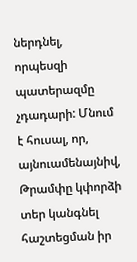ներդնել, որպեսզի պատերազմը չդադարի: Մնում է հուսալ, որ, այնուամենայնիվ, Թրամփը կփորձի տեր կանգնել հաշտեցման իր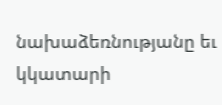նախաձեռնությանը եւ կկատարի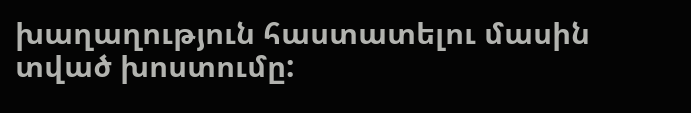խաղաղություն հաստատելու մասին տված խոստումը: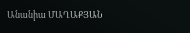Անանիա ՄԱՂԱՔՅԱՆ